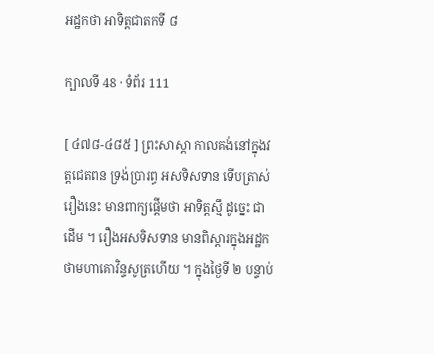អដ្ឋកថា អាទិត្តជាតកទី ៨

ក្បាលទី 48 · ទំព័រ 111

[ ៤៧៨-៤៨៥ ] ព្រះសាស្តា កាលគង់នៅក្នុងវត្តជេតពន ទ្រង់ប្រារព្ធ អសទិសទាន ទើបត្រាស់រឿងនេះ មានពាក្យផ្តើមថា អាទិត្តស្មឹ ដូច្នេះ ជាដើម ។ រឿងអសទិសទាន មានពិស្តារក្នុងអដ្ឋកថាមហាគោវិន្ទសូត្រហើយ ។ ក្នុងថ្ងៃទី ២ បន្ទាប់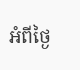អំពីថ្ងៃ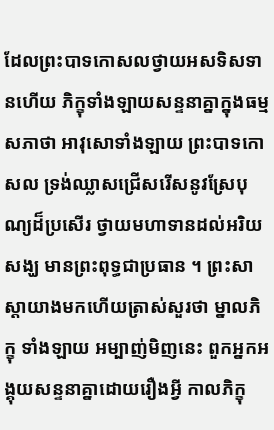ដែលព្រះបាទកោសលថ្វាយអសទិសទានហើយ ភិក្ខុទាំងឡាយសន្ទនាគ្នាក្នុងធម្មសភាថា អាវុសោទាំងឡាយ ព្រះបាទកោសល ទ្រង់ឈ្លាសជ្រើសរើសនូវស្រែបុណ្យដ៏ប្រសើរ ថ្វាយមហាទានដល់អរិយសង្ឃ មានព្រះពុទ្ធជាប្រធាន ។ ព្រះសាស្តាយាងមកហើយត្រាស់សួរថា ម្នាលភិក្ខុ ទាំងឡាយ អម្បាញ់មិញនេះ ពួកអ្នកអង្គុយសន្ទនាគ្នាដោយរឿងអ្វី កាលភិក្ខុ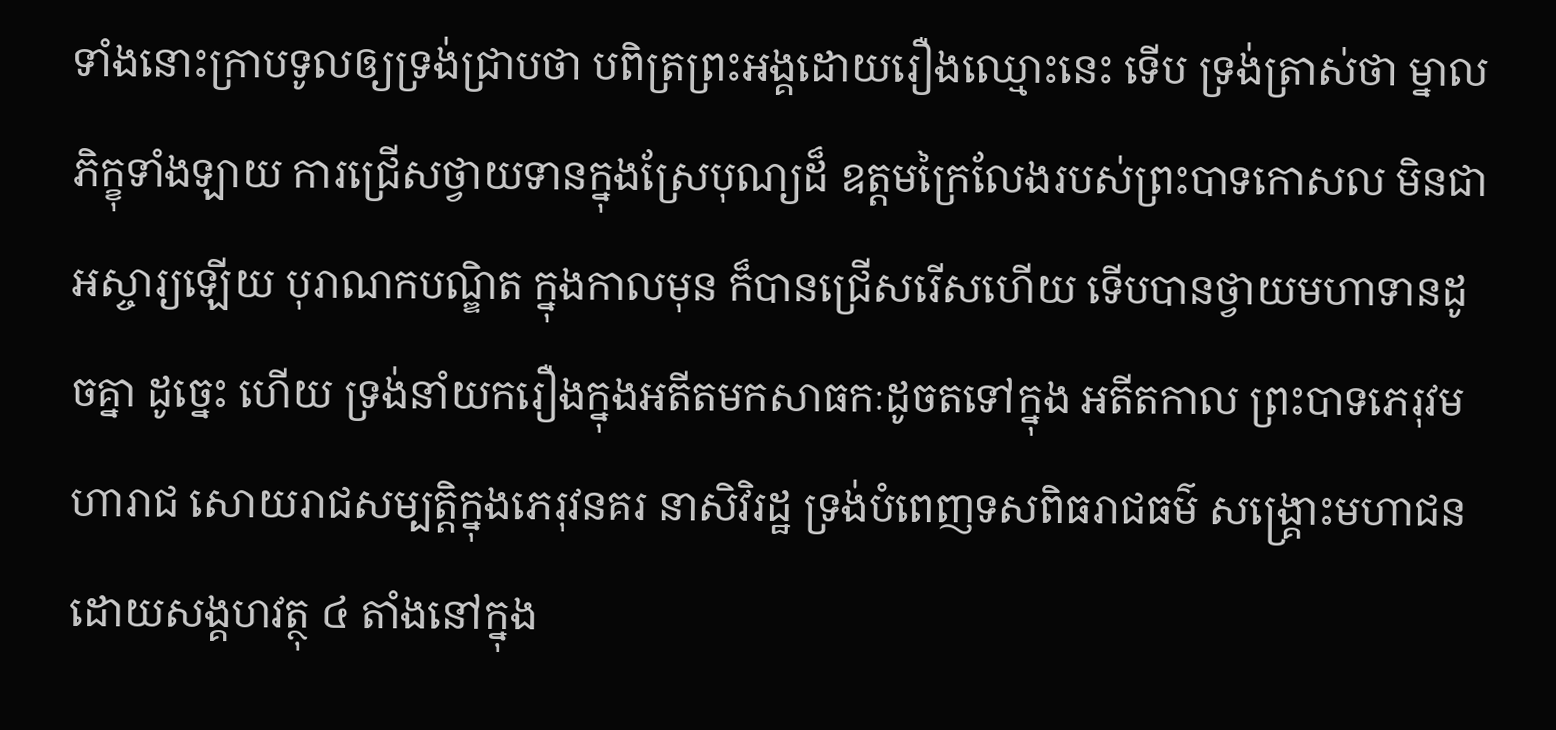ទាំងនោះក្រាបទូលឲ្យទ្រង់ជ្រាបថា បពិត្រព្រះអង្គដោយរឿងឈ្មោះនេះ ទើប ទ្រង់ត្រាស់ថា ម្នាលភិក្ខុទាំងឡាយ ការជ្រើសថ្វាយទានក្នុងស្រែបុណ្យដ៏ ឧត្តមក្រៃលែងរបស់ព្រះបាទកោសល មិនជាអស្ចារ្យឡើយ បុរាណកបណ្ឌិត ក្នុងកាលមុន ក៏បានជ្រើសរើសហើយ ទើបបានថ្វាយមហាទានដូចគ្នា ដូច្នេះ ហើយ ទ្រង់នាំយករឿងក្នុងអតីតមកសាធកៈដូចតទៅក្នុង អតីតកាល ព្រះបាទភេរុវមហារាជ សោយរាជសម្បត្តិក្នុងភេរុវនគរ នាសិវិរដ្ឋ ទ្រង់បំពេញទសពិធរាជធម៌ សង្គ្រោះមហាជនដោយសង្គហវត្ថុ ៤ តាំងនៅក្នុង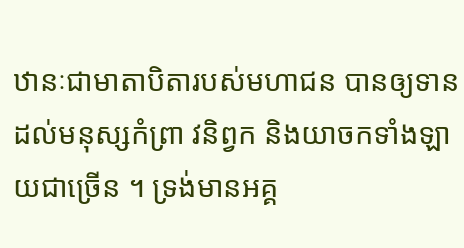ឋានៈជាមាតាបិតារបស់មហាជន បានឲ្យទានដល់មនុស្សកំព្រា វនិព្វក និងយាចកទាំងឡាយជាច្រើន ។ ទ្រង់មានអគ្គ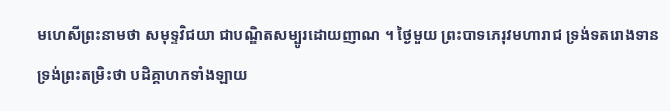មហេសីព្រះនាមថា សមុទ្ទវិជយា ជាបណ្ឌិតសម្បូរដោយញាណ ។ ថ្ងៃមួយ ព្រះបាទភេរុវមហារាជ ទ្រង់ទតរោងទាន ទ្រង់ព្រះតម្រិះថា បដិគ្គាហកទាំងឡាយ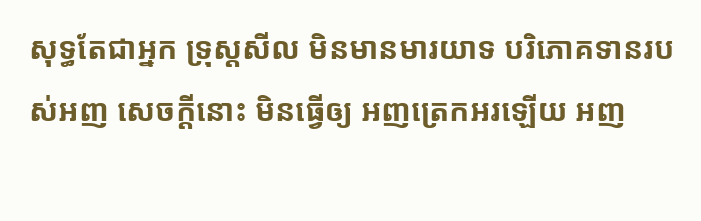សុទ្ធតែជាអ្នក ទ្រុស្តសីល មិនមានមារយាទ បរិភោគទានរបស់អញ សេចក្តីនោះ មិនធ្វើឲ្យ អញត្រេកអរឡើយ អញ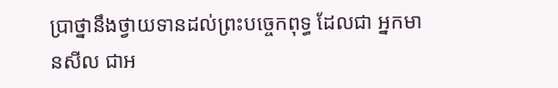ប្រាថ្នានឹងថ្វាយទានដល់ព្រះបច្ចេកពុទ្ធ ដែលជា អ្នកមានសីល ជាអ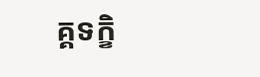គ្គទក្ខិ